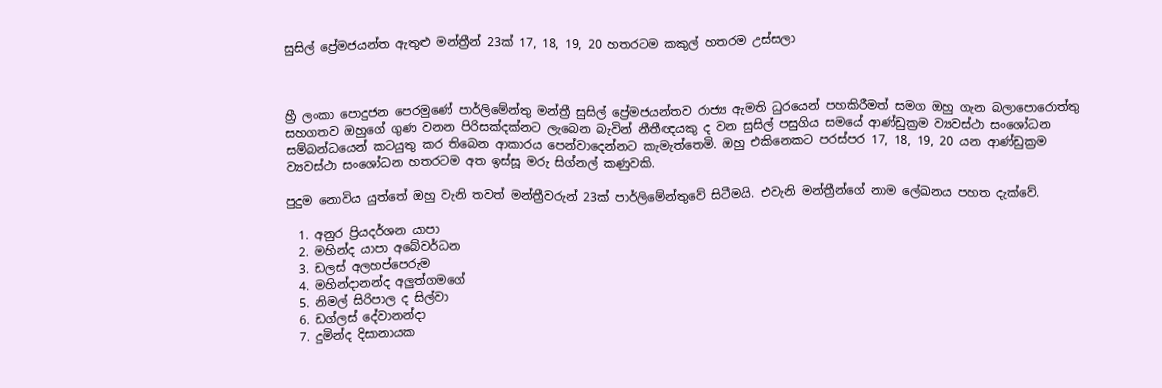සුසිල් ප්‍රේමජයන්ත ඇතුළු මන්ත්‍රීන් 23ක් 17, 18, 19, 20 හතරටම කකුල් හතරම උස්සලා



හ්‍රී ලංකා පොදුජන පෙරමුණේ පාර්ලිමේන්තු මන්ත්‍රී සුසිල් ප්‍රේමජයන්තව රාජ්‍ය ඇමති ධුරයෙන් පහකිරීමත් සමග ඔහු ගැන බලාපොරොත්තු සහගතව ඔහුගේ ගුණ වනන පිරිසක්දක්නට ලැබෙන බැවින් නීතීඥයකු ද වන සුසිල් පසුගිය සමයේ ආණ්ඩුක්‍රම ව්‍යවස්ථා සංශෝධන සම්බන්ධයෙන් කටයුතු කර තිබෙන ආකාරය පෙන්වාදෙන්නට කැමැත්තෙමි. ඔහු එකිනෙකට පරස්පර 17, 18, 19, 20 යන ආණ්ඩුක්‍රම ව්‍යවස්ථා සංශෝධන හතරටම අත ඉස්සූ මරු සිග්නල් කණුවකි.

පුදුම නොවිය යුත්තේ ඔහු වැනි තවත් මන්ත්‍රීවරුන් 23ක් පාර්ලිමේන්තුවේ සිටීමයි. එවැනි මන්ත්‍රීන්ගේ නාම ලේඛනය පහත දැක්වේ.

  1. අනුර ප්‍රියදර්ශන යාපා
  2. මහින්ද යාපා අබේවර්ධන
  3. ඩලස් අලහප්පෙරුම
  4. මහින්දානන්ද අලුත්ගමගේ
  5. නිමල් සිරිපාල ද සිල්වා
  6. ඩග්ලස් දේවානන්දා
  7. දුමින්ද දිසානායක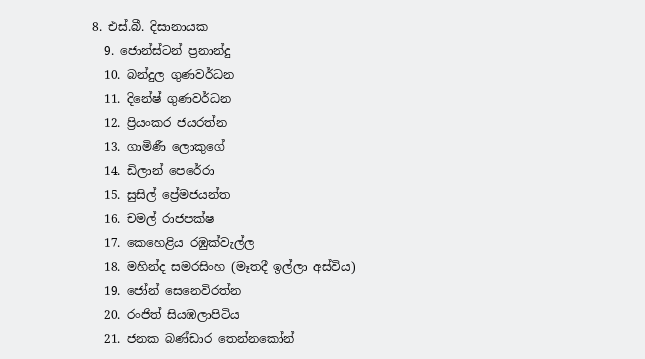8. එස්.බී. දිසානායක
  9. ජොන්ස්ටන් ප්‍රනාන්දු
  10. බන්දුල ගුණවර්ධන
  11. දිනේෂ් ගුණවර්ධන
  12. ප්‍රියංකර ජයරත්න
  13. ගාමිණී ලොකුගේ
  14. ඩිලාන් පෙරේරා
  15. සුසිල් ප්‍රේමජයන්ත
  16. චමල් රාජපක්ෂ
  17. කෙහෙළිය රඹුක්වැල්ල
  18. මහින්ද සමරසිංහ (මෑතදී ඉල්ලා අස්විය)
  19. ජෝන් සෙනෙවිරත්න
  20. රංජිත් සියඹලාපිටිය
  21. ජනක බණ්ඩාර තෙන්නකෝන්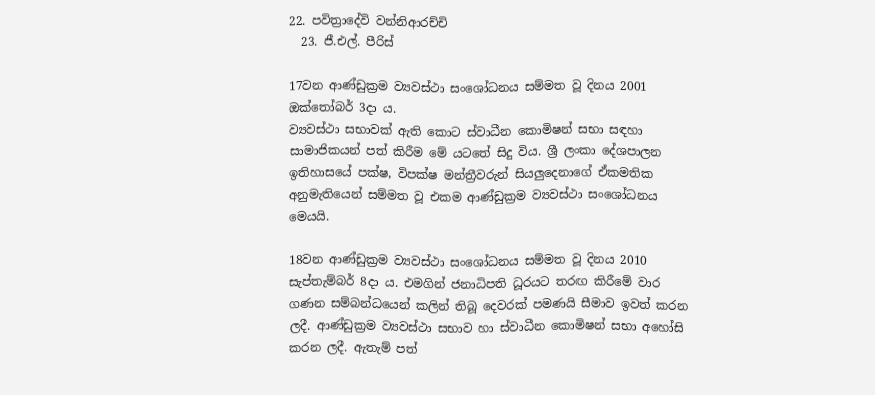22. පවිත්‍රාදේවි වන්නිආරච්චි
  23. ජී.එල්. පීරිස්

17වන ආණ්ඩුක්‍රම ව්‍යවස්ථා සංශෝධනය සම්මත වූ දිනය 2001 ඔක්තෝබර් 3දා ය.
ව්‍යවස්ථා සභාවක් ඇති කොට ස්වාධීන කොමිෂන් සභා සඳහා සාමාජිකයන් පත් කිරීම මේ යටතේ සිදු විය. ශ්‍රී ලංකා දේශපාලන ඉතිහාසයේ පක්ෂ, විපක්ෂ මන්ත්‍රීවරුන් සියලුදෙනාගේ ඒකමතික අනුමැතියෙන් සම්මත වූ එකම ආණ්ඩුක්‍රම ව්‍යවස්ථා සංශෝධනය මෙයයි.

18වන ආණ්ඩුක්‍රම ව්‍යවස්ථා සංශෝධනය සම්මත වූ දිනය 2010 සැප්තැම්බර් 8දා ය. එමගින් ජනාධිපති ධූරයට තරඟ කිරීමේ වාර ගණන සම්බන්ධයෙන් කලින් තිබූ දෙවරක් පමණයි සීමාව ඉවත් කරන ලදී. ආණ්ඩුක්‍රම ව්‍යවස්ථා සභාව හා ස්වාධීන කොමිෂන් සභා අහෝසි කරන ලදී. ඇතැම් පත්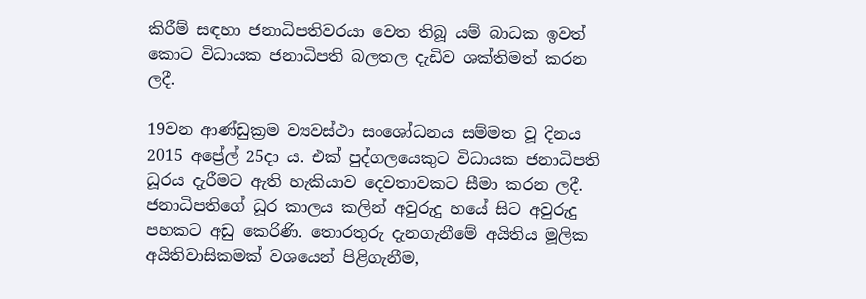කිරීම් සඳහා ජනාධිපතිවරයා වෙත තිබූ යම් බාධක ඉවත් කොට විධායක ජනාධිපති බලතල දැඩිව ශක්තිමත් කරන ලදී.

19වන ආණ්ඩුක්‍රම ව්‍යවස්ථා සංශෝධනය සම්මත වූ දිනය 2015 අප්‍රේල් 25දා ය. එක් පුද්ගලයෙකුට විධායක ජනාධිපති ධූරය දැරීමට ඇති හැකියාව දෙවතාවකට සීමා කරන ලදී. ජනාධිපතිගේ ධූර කාලය කලින් අවුරුදු හයේ සිට අවුරුදු පහකට අඩු කෙරිණි. තොරතුරු දැනගැනීමේ අයිතිය මූලික අයිතිවාසිකමක් වශයෙන් පිළිගැනීම,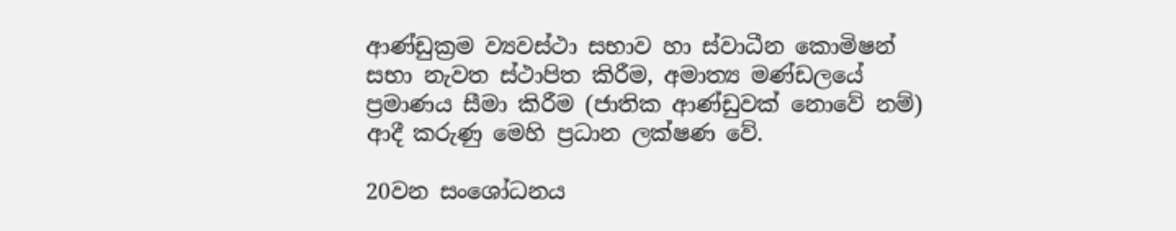ආණ්ඩුක්‍රම ව්‍යවස්ථා සභාව හා ස්වාධීන කොමිෂන් සභා නැවත ස්ථාපිත කිරීම, අමාත්‍ය මණ්ඩලයේ ප්‍රමාණය සීමා කිරීම (ජාතික ආණ්ඩුවක් නොවේ නම්) ආදී කරුණු මෙහි ප්‍රධාන ලක්ෂණ වේ.

20වන සංශෝධනය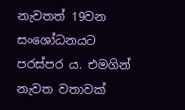නැවතත් 19වන සංශෝධනයට පරස්පර ය. එමගින් නැවත වතාවක්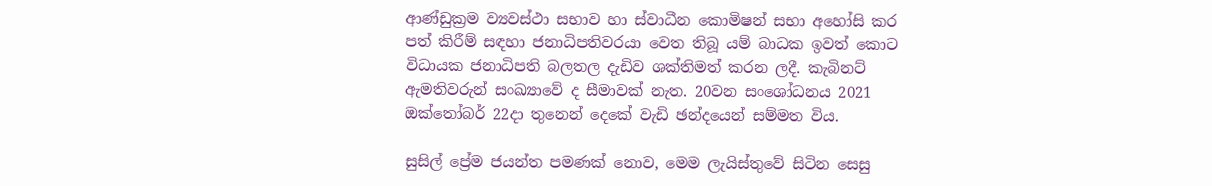ආණ්ඩුක්‍රම ව්‍යවස්ථා සභාව හා ස්වාධීන කොමිෂන් සභා අහෝසි කර පත් කිරීම් සඳහා ජනාධිපතිවරයා වෙත තිබූ යම් බාධක ඉවත් කොට විධායක ජනාධිපති බලතල දැඩිව ශක්තිමත් කරන ලදී. කැබිනට් ඇමතිවරුන් සංඛ්‍යාවේ ද සීමාවක් නැත. 20වන සංශෝධනය 2021 ඔක්තෝබර් 22දා තුනෙන් දෙකේ වැඩි ඡන්දයෙන් සම්මත විය.

සුසිල් ප්‍රේම ජයන්ත පමණක් නොව, මෙම ලැයිස්තුවේ සිටින සෙසු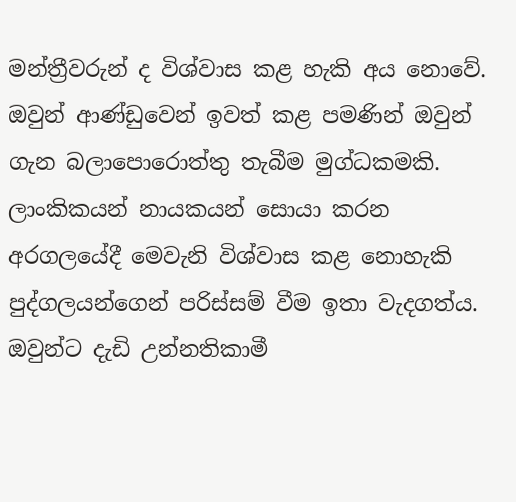මන්ත්‍රීවරුන් ද විශ්වාස කළ හැකි අය නොවේ. ඔවුන් ආණ්ඩුවෙන් ඉවත් කළ පමණින් ඔවුන් ගැන බලාපොරොත්තු තැබීම මුග්ධකමකි. ලාංකිකයන් නායකයන් සොයා කරන අරගලයේදී මෙවැනි විශ්වාස කළ නොහැකි පුද්ගලයන්ගෙන් පරිස්සම් වීම ඉතා වැදගත්ය. ඔවුන්ට දැඩි උන්නතිකාමී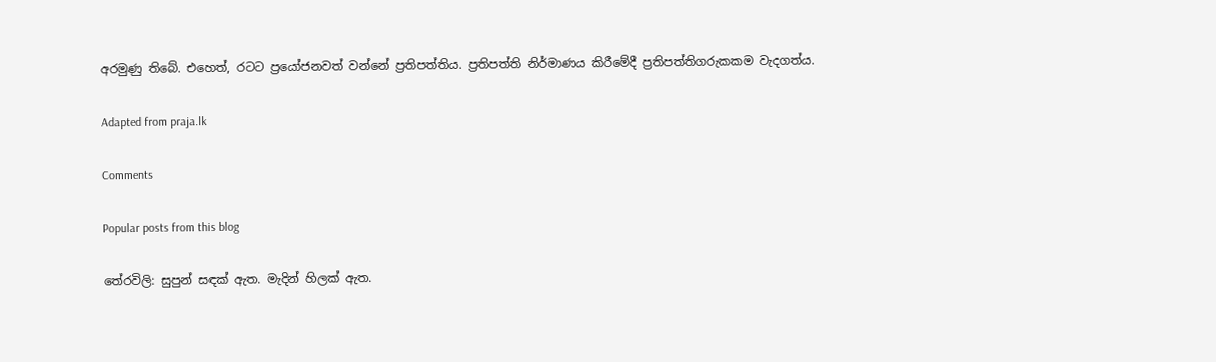අරමුණු තිබේ. එහෙත්, රටට ප්‍රයෝජනවත් වන්නේ ප්‍රතිපත්තිය. ප්‍රතිපත්ති නිර්මාණය කිරීමේදී ප්‍රතිපත්තිගරුකකම වැදගත්ය.

Adapted from praja.lk

Comments

Popular posts from this blog

තේරවිලි: සුපුන් සඳක් ඇත. මැදින් හිලක් ඇත.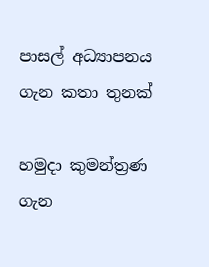පාසල් අධ්‍යාපනය ගැන කතා තුනක්

හමුදා කුමන්ත්‍රණ ගැන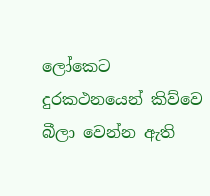ලෝකෙට දුරකථනයෙන් කිව්වෙ බීලා වෙන්න ඇති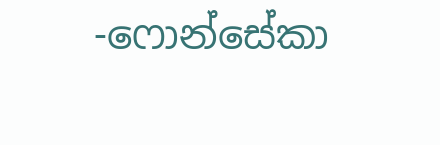-ෆොන්සේකා